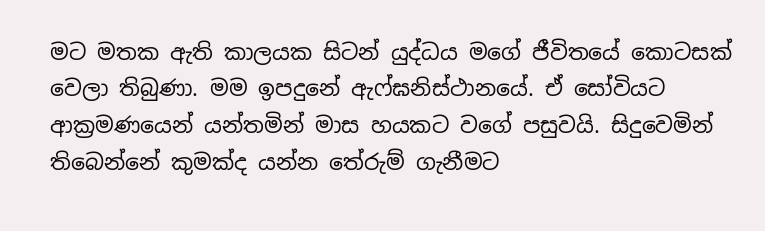මට මතක ඇති කාලයක සිටන් යුද්ධය මගේ ජීවිතයේ කොටසක් වෙලා තිබුණා. මම ඉපදුනේ ඇෆ්ඝනිස්ථානයේ. ඒ සෝවියට ආක්‍රමණයෙන් යන්තමින් මාස හයකට වගේ පසුවයි. සිදුවෙමින් තිබෙන්නේ කුමක්ද යන්න තේරුම් ගැනීමට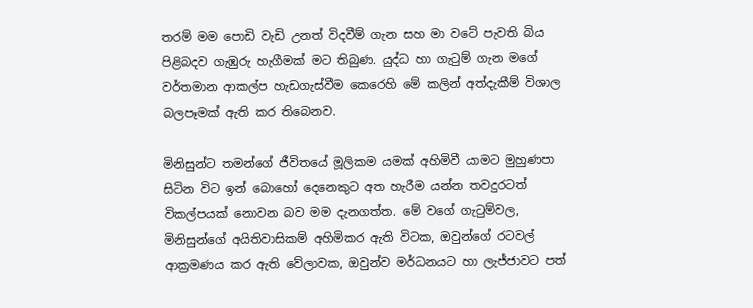තරම් මම පොඩි වැඩි උනත් විදවීම් ගැන සහ මා වටේ පැවති බිය පිළිබදව ගැඹුරු හැගීමක් මට තිබුණ. යුද්ධ හා ගැටුම් ගැන මගේ වර්තමාන ආකල්ප හැඩගැස්වීම කෙරෙහි මේ කලින් අත්දැකීම් විශාල බලපෑමක් ඇති කර තිබෙනව.

මිනිසුන්ට තමන්ගේ ජීවිතයේ මූලිකම යමක් අහිමිවී යාමට මුහුණපා සිටින විට ඉන් බොහෝ දෙනෙකුට අත හැරීම යන්න තවදුරටත් විකල්පයක් නොවන බව මම දැනගත්ත. මේ වගේ ගැටුම්වල, මිනිසුන්ගේ අයිතිවාසිකම් අහිමිකර ඇති විටක, ඔවුන්ගේ රටවල් ආක්‍රමණය කර ඇති වේලාවක, ඔවුන්ව මර්ධනයට හා ලැජ්ජාවට පත්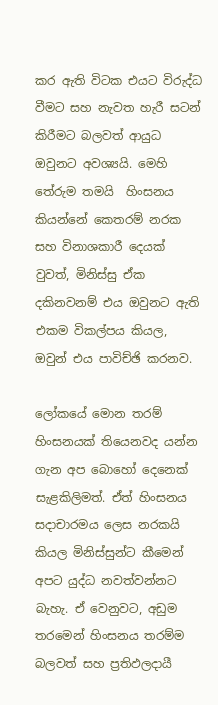කර ඇති විටක එයට විරුද්ධ වීමට සහ නැවත හැරී සටන් කිරීමට බලවත් ආයුධ ඔවුනට අවශ්‍යයි. මෙහි තේරුම තමයි  හිංසනය කියන්නේ කෙතරම් නරක සහ විනාශකාරී දෙයක් වුවත්, මිනිස්සු ඒක දකිනවනම් එය ඔවුනට ඇති එකම විකල්පය කියල, ඔවුන් එය පාවිච්ඡි කරනව.

ලෝකයේ මොන තරම් හිංසනයක් තියෙනවද යන්න ගැන අප බොහෝ දෙනෙක් සැළකිලිමත්. ඒත් හිංසනය සදාචාරමය ලෙස නරකයි කියල මිනිස්සුන්ට කීමෙන් අපට යුද්ධ නවත්වන්නට බැහැ. ඒ වෙනුවට, අඩුම තරමෙන් හිංසනය තරම්ම බලවත් සහ ප්‍රතිඵලදායී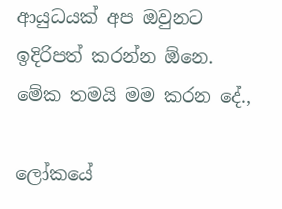ආයුධයක් අප ඔවුනට ඉදිරිපත් කරන්න ඕනෙ. මේක තමයි මම කරන දේ.,

ලෝකයේ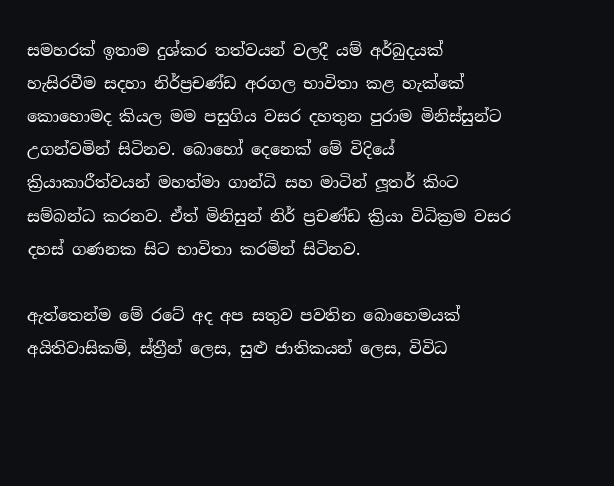සමහරක් ඉතාම දුශ්කර තත්වයන් වලදී යම් අර්බුදයක් හැසිරවීම සදහා නිර්ප්‍රචණ්ඩ අරගල භාවිතා කළ හැක්කේ කොහොමද කියල මම පසුගිය වසර දහතුන පුරාම මිනිස්සුන්ට උගන්වමින් සිටිනව. බොහෝ දෙනෙක් මේ විදියේ ක්‍රියාකාරීත්වයන් මහත්මා ගාන්ධි සහ මාටින් ලූතර් කිංට සම්බන්ධ කරනව. ඒත් මිනිසුන් නිර් ප්‍රචණ්ඩ ක්‍රියා විධික්‍රම වසර දහස් ගණනක සිට භාවිතා කරමින් සිටිනව.

ඇත්තෙන්ම මේ රටේ අද අප සතුව පවතින බොහෙමයක් අයිතිවාසිකම්, ස්ත්‍රීන් ලෙස, සුළු ජාතිකයන් ලෙස, විවිධ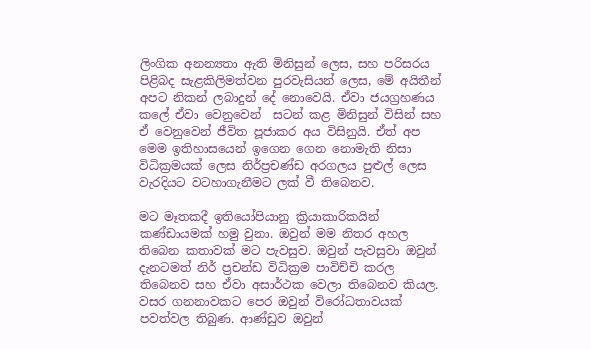ලිංගික අනන්‍යතා ඇති මිනිසුන් ලෙස, සහ පරිසරය පිළිබද සැළකිලිමත්වන පුරවැසියන් ලෙස, මේ අයිතීන් අපට නිකන් ලබාදුන් දේ නොවෙයි. ඒවා ජයග්‍රහණය කලේ ඒවා වෙනුවෙන්  සටන් කළ මිනිසුන් විසින් සහ ඒ වෙනුවෙන් ජීවිත පූජාකර අය විසිනුයි. ඒත් අප මෙම ඉතිහාසයෙන් ඉගෙන ගෙන නොමැති නිසා විධික්‍රමයක් ලෙස නිර්ප්‍රචණ්ඩ අරගලය පුළුල් ලෙස වැරදියට වටහාගැනීමට ලක් වී තිබෙනව.

මට මෑතකදී ඉතියෝපියානු ක්‍රියාකාරිකයින් කණ්ඩායමක් හමු වුනා. ඔවුන් මම නිතර අහල තිබෙන කතාවක් මට පැවසුව. ඔවුන් පැවසුවා ඔවුන් දැනටමත් නිර් ප්‍රචන්ඩ විධික්‍රම පාවිච්චි කරල තිබෙනව සහ ඒවා අසාර්ථක වෙලා තිබෙනව කියල. වසර ගනනාවකට පෙර ඔවුන් විරෝධතාවයක් පවත්වල තිබුණ. ආණ්ඩුව ඔවුන්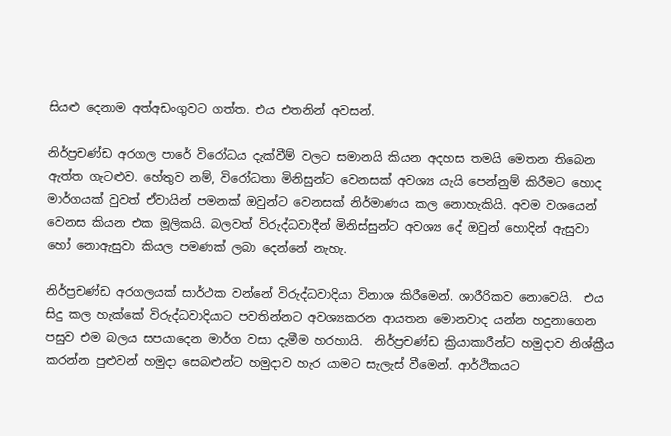සියළු දෙනාම අත්අඩංගුවට ගත්ත. එය එතනින් අවසන්.

නිර්ප්‍රචණ්ඩ අරගල පාරේ විරෝධය දැක්වීම් වලට සමානයි කියන අදහස තමයි මෙතන තිබෙන ඇත්ත ගැටළුව. හේතුව නම්, විරෝධතා මිනිසුන්ට වෙනසක් අවශ්‍ය යැයි පෙන්නුම් කිරීමට හොද මාර්ගයක් වුවත් ඒවායින් පමනක් ඔවුන්ට වෙනසක් නිර්මාණය කල නොහැකියි. අවම වශයෙන් වෙනස කියන එක මූලිකයි. බලවත් විරුද්ධවාදීන් මිනිස්සුන්ට අවශ්‍ය දේ ඔවුන් හොදින් ඇසුවා හෝ නොඇසුවා කියල පමණක් ලබා දෙන්නේ නැහැ.

නිර්ප්‍රචණ්ඩ අරගලයක් සාර්ථක වන්නේ විරුද්ධවාදියා විනාශ කිරීමෙන්. ශාරීරිකව නොවෙයි.  එය සිදු කල හැක්කේ විරුද්ධවාදියාට පවතින්නට අවශ්‍යකරන ආයතන මොනවාද යන්න හදුනාගෙන පසුව එම බලය සපයාදෙන මාර්ග වසා දැමීම හරහායි.  නිර්ප්‍රචණ්ඩ ක්‍රියාකාරීන්ට හමුදාව නිශ්ක්‍රීය කරන්න පුළුවන් හමුදා සෙබළුන්ට හමුදාව හැර යාමට සැලැස් වීමෙන්. ආර්ථිකයට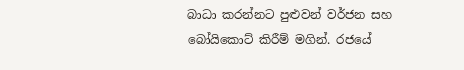බාධා කරන්නට පුළුවන් වර්ජන සහ බෝයිකොට් කිරීම් මගින්. රජයේ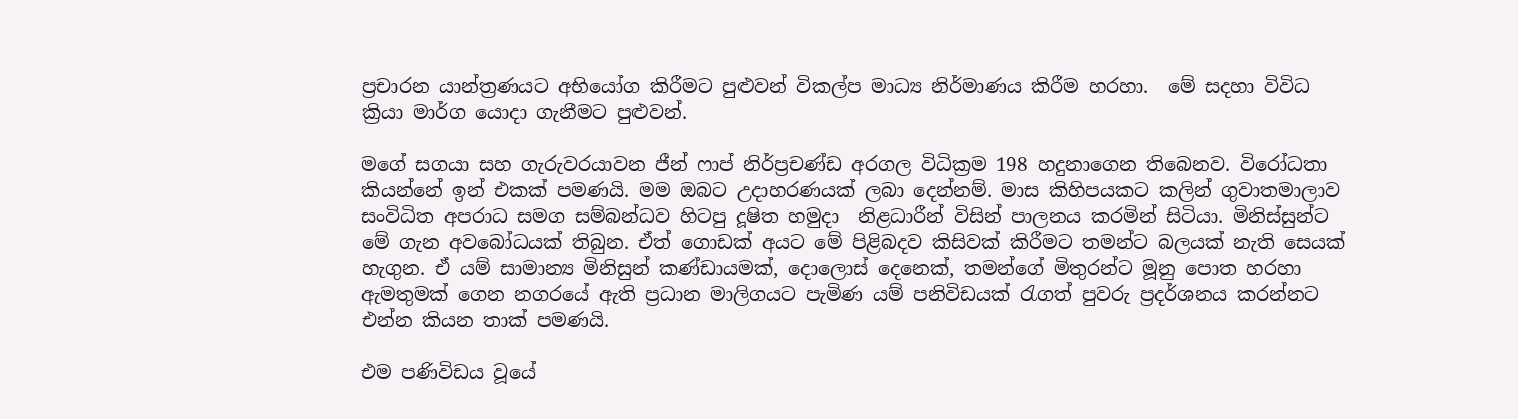ප්‍රචාරන යාන්ත්‍රණයට අභියෝග කිරීමට පුළුවන් විකල්ප මාධ්‍ය නිර්මාණය කිරීම හරහා.  මේ සදහා විවිධ ක්‍රියා මාර්ග යොදා ගැනීමට පුළුවන්.

මගේ සගයා සහ ගැරුවරයාවන ජීන් ෆාප් නිර්ප්‍රචණ්ඩ අරගල විධික්‍රම 198 හදුනාගෙන තිබෙනව. විරෝධතා කියන්නේ ඉන් එකක් පමණයි. මම ඔබට උදාහරණයක් ලබා දෙන්නම්. මාස කිහිපයකට කලින් ගුවාතමාලාව සංවිධිත අපරාධ සමග සම්බන්ධව හිටපු දූෂිත හමුදා  නිළධාරීන් විසින් පාලනය කරමින් සිටියා. මිනිස්සුන්ට මේ ගැන අවබෝධයක් තිබුන. ඒත් ගොඩක් අයට මේ පිළිබදව කිසිවක් කිරීමට තමන්ට බලයක් නැති සෙයක් හැගුන. ඒ යම් සාමාන්‍ය මිනිසුන් කණ්ඩායමක්, දොලොස් දෙනෙක්, තමන්ගේ මිතුරන්ට මූනු පොත හරහා ඇමතුමක් ගෙන නගරයේ ඇති ප්‍රධාන මාලිගයට පැමිණ යම් පනිවිඩයක් රැගත් පුවරු ප්‍රදර්ශනය කරන්නට එන්න කියන තාක් පමණයි.

එම පණිවිඩය වූයේ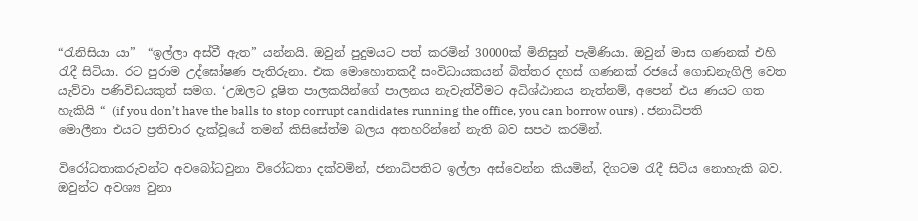“රැනිසියා යා”  “ඉල්ලා අස්වී ඇත” යන්නයි. ඔවුන් පුදුමයට පත් කරමින් 30000ක් මිනිසුන් පැමිණියා. ඔවුන් මාස ගණනක් එහි රැදී සිටියා. රට පුරාම උද්ඝෝෂණ පැතිරුනා. එක මොහොතකදී සංවිධායකයන් බිත්තර දහස් ගණනක් රජයේ ගොඩනැගිලි වෙත යැව්වා පණිවිඩයකුත් සමග. ‘උඔලට දූෂිත පාලකයින්ගේ පාලනය නැවැත්වීමට අධිශ්ඨානය නැත්නම්, අපෙන් එය ණයට ගත හැකියි “ (if you don’t have the balls to stop corrupt candidates running the office, you can borrow ours) . ජනාධිපති මොලීනා එයට ප්‍රතිචාර දැක්වූයේ තමන් කිසිසේත්ම බලය අතහරින්නේ නැති බව සපථ කරමින්.

විරෝධතාකරුවන්ට අවබෝධවුනා විරෝධතා දක්වමින්, ජනාධිපතිට ඉල්ලා අස්වෙන්න කියමින්, දිගටම රැදී සිටිය නොහැකි බව. ඔවුන්ට අවශ්‍ය වුනා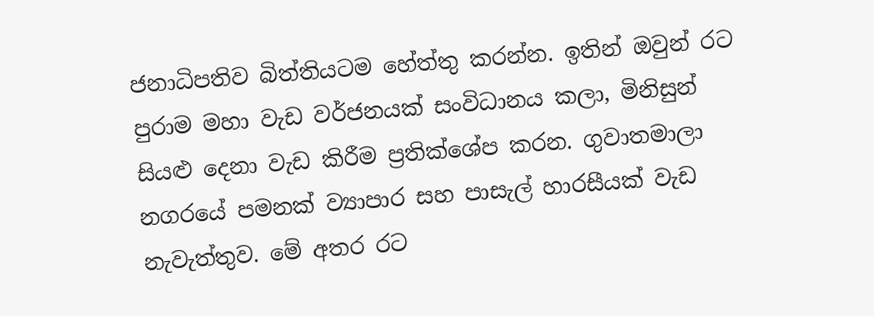ජනාධිපතිව බිත්තියටම හේත්තු කරන්න. ඉතින් ඔවුන් රට පුරාම මහා වැඩ වර්ජනයක් සංවිධානය කලා, මිනිසුන් සියළු දෙනා වැඩ කිරීම ප්‍රතික්ශේප කරන. ගුවාතමාලා නගරයේ පමනක් ව්‍යාපාර සහ පාසැල් හාරසීයක් වැඩ නැවැත්තුව. මේ අතර රට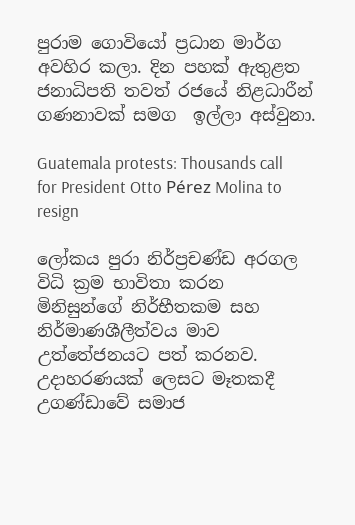පුරාම ගොවියෝ ප්‍රධාන මාර්ග අවහිර කලා. දින පහක් ඇතුළත ජනාධිපති තවත් රජයේ නිළධාරීන් ගණනාවක් සමග  ඉල්ලා අස්වුනා.

Guatemala protests: Thousands call for President Otto Pérez Molina to resign

ලෝකය පුරා නිර්ප්‍රචණ්ඩ අරගල විධි ක්‍රම භාවිතා කරන මිනිසුන්ගේ නිර්භීතකම සහ නිර්මාණශීලීත්වය මාව උත්තේජනයට පත් කරනව.  උදාහරණයක් ලෙසට මෑතකදී උගණ්ඩාවේ සමාජ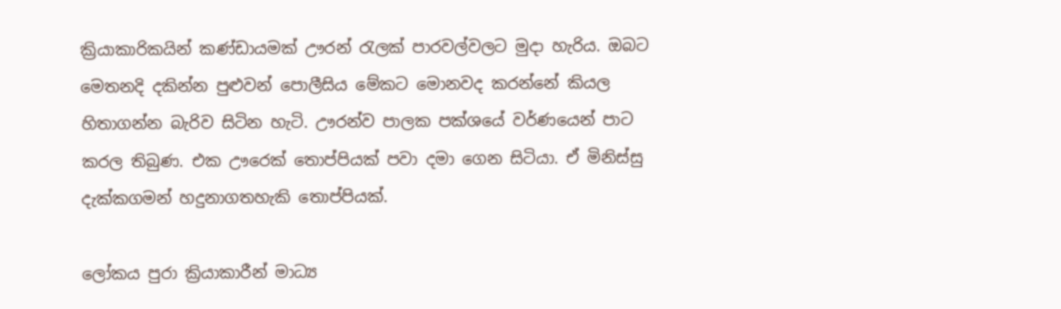ක්‍රියාකාරිකයින් කණ්ඩායමක් ඌරන් රැලක් පාරවල්වලට මුදා හැරිය. ඔබට මෙතනදි දකින්න පුළුවන් පොලීසිය මේකට මොනවද කරන්නේ කියල හිතාගන්න බැරිව සිටින හැටි. ඌරන්ව පාලක පක්ශයේ වර්ණයෙන් පාට කරල තිබුණ. එක ඌරෙක් තොප්පියක් පවා දමා ගෙන සිටියා. ඒ මිනිස්සු දැක්කගමන් හදුනාගතහැකි තොප්පියක්.

ලෝකය පුරා ක්‍රියාකාරීන් මාධ්‍ය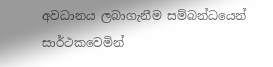අවධානය ලබාගැනීම සම්බන්ධයෙන් සාර්ථකවෙමින්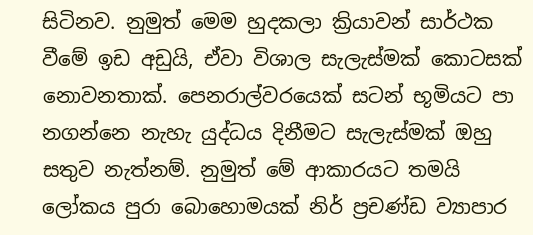සිටිනව. නුමුත් මෙම හුදකලා ක්‍රියාවන් සාර්ථක වීමේ ඉඩ අඩුයි, ඒවා විශාල සැලැස්මක් කොටසක් නොවනතාක්. පෙනරාල්වරයෙක් සටන් භූමියට පා නගන්නෙ නැහැ යුද්ධය දිනීමට සැලැස්මක් ඔහු සතුව නැත්නම්. නුමුත් මේ ආකාරයට තමයි ලෝකය පුරා බොහොමයක් නිර් ප්‍රචණ්ඩ ව්‍යාපාර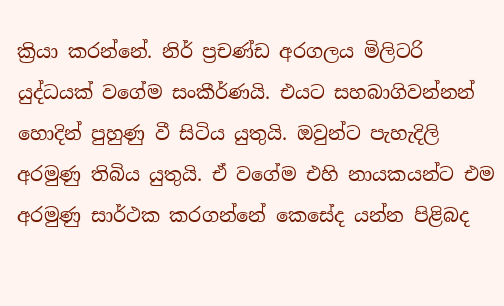ක්‍රියා කරන්නේ. නිර් ප්‍රචණ්ඩ අරගලය මිලිටරි යුද්ධයක් වගේම සංකීර්ණයි. එයට සහබාගිවන්නන් හොදින් පුහුණු වී සිටිය යුතුයි. ඔවුන්ට පැහැදිලි අරමුණු තිබිය යුතුයි. ඒ වගේම එහි නායකයන්ට එම අරමුණු සාර්ථක කරගන්නේ කෙසේද යන්න පිළිබද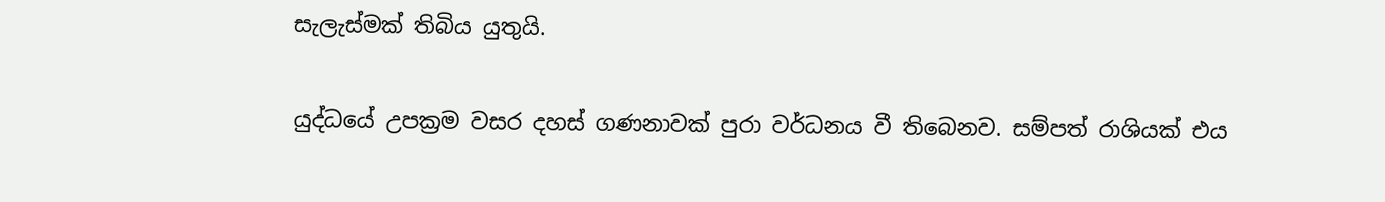සැලැස්මක් තිබිය යුතුයි.

යුද්ධයේ උපක්‍රම වසර දහස් ගණනාවක් පුරා වර්ධනය වී තිබෙනව. සම්පත් රාශියක් එය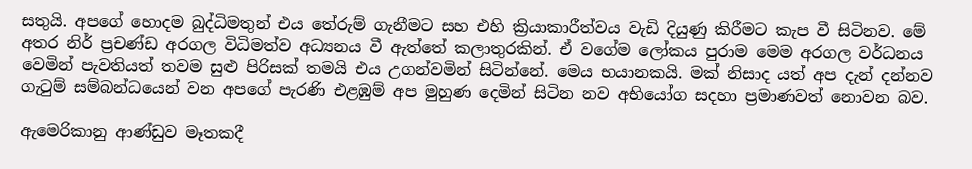සතුයි. අපගේ හොදම බුද්ධිමතුන් එය තේරුම් ගැනීමට සහ එහි ක්‍රියාකාරීත්වය වැඩි දියුණු කිරීමට කැප වී සිටිනව. මේ අතර නිර් ප්‍රචණ්ඩ අරගල විධිමත්ව අධ්‍යනය වී ඇත්තේ කලාතුරකින්. ඒ වගේම ලෝකය පුරාම මෙම අරගල වර්ධනය වෙමින් පැවතියත් තවම සුළු පිරිසක් තමයි එය උගන්වමින් සිටින්නේ. මෙය භයානකයි. මක් නිසාද යත් අප දැන් දන්නව ගැටුම් සම්බන්ධයෙන් වන අපගේ පැරණි එළඹුම් අප මුහුණ දෙමින් සිටින නව අභියෝග සදහා ප්‍රමාණවත් නොවන බව.

ඇමෙරිකානු ආණ්ඩුව මෑතකදී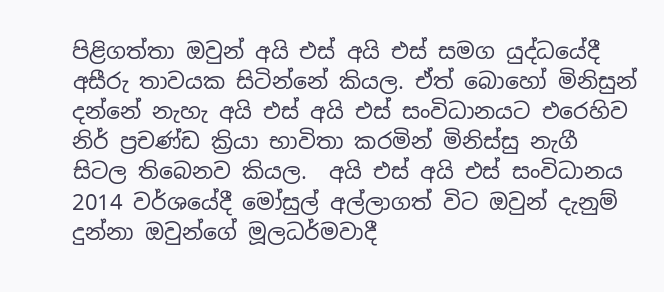පිළිගත්තා ඔවුන් අයි එස් අයි එස් සමග යුද්ධයේදී අසීරු තාවයක සිටින්නේ කියල. ඒත් බොහෝ මිනිසුන් දන්නේ නැහැ අයි එස් අයි එස් සංවිධානයට එරෙහිව නිර් ප්‍රචණ්ඩ ක්‍රියා භාවිතා කරමින් මිනිස්සු නැගී සිටල තිබෙනව කියල.  අයි එස් අයි එස් සංවිධානය 2014 වර්ශයේදී මෝසුල් අල්ලාගත් විට ඔවුන් දැනුම් දුන්නා ඔවුන්ගේ මූලධර්මවාදී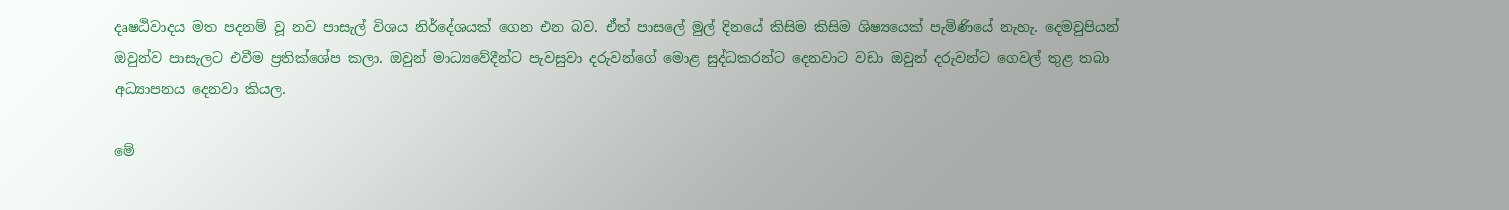දෘෂඨිවාදය මත පදනම් වූ නව පාසැල් විශය නිර්දේශයක් ගෙන එන බව. ඒත් පාසලේ මුල් දිනයේ කිසිම කිසිම ශිෂ්‍යයෙක් පැමිණියේ නැහැ. දෙමවුපියන් ඔවුන්ව පාසැලට එවීම ප්‍රතික්ශේප කලා. ඔවුන් මාධ්‍යවේදීන්ට පැවසුවා දරුවන්ගේ මොළ සුද්ධකරන්ට දෙනවාට වඩා ඔවුන් දරුවන්ට ගෙවල් තුළ තබා  අධ්‍යාපනය දෙනවා කියල.

මේ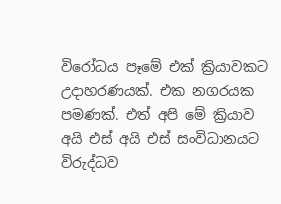විරෝධය පෑමේ එක් ක්‍රියාවකට උදාහරණයක්. එක නගරයක පමණක්. එත් අපි මේ ක්‍රියාව අයි එස් අයි එස් සංවිධානයට විරුද්ධව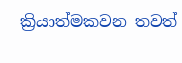ක්‍රියාත්මකවන තවත්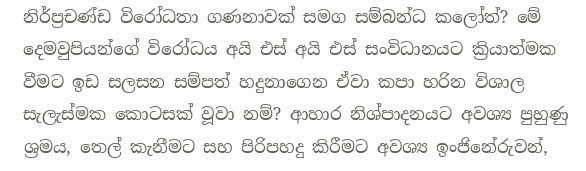නිර්ප්‍රචණ්ඩ විරෝධතා ගණනාවක් සමග සම්බන්ධ කලෝත්? මේ දෙමවුපියන්ගේ විරෝධය අයි එස් අයි එස් සංවිධානයට ක්‍රියාත්මක වීමට ඉඩ සලසන සම්පත් හදුනාගෙන ඒවා කපා හරින විශාල සැලැස්මක කොටසක් වූවා නම්? ආහාර නිශ්පාදනයට අවශ්‍ය පුහුණු ශ්‍රමය, තෙල් කැනීමට සහ පිරිපහදු කිරීමට අවශ්‍ය ඉංජිනේරුවන්,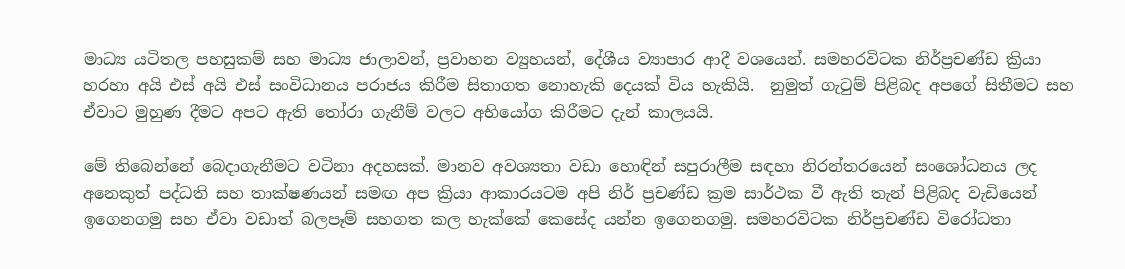මාධ්‍ය යටිතල පහසුකම් සහ මාධ්‍ය ජාලාවන්, ප්‍රවාහන ව්‍යුහයන්, දේශීය ව්‍යාපාර ආදී වශයෙන්. සමහරවිටක නිර්ප්‍රචණ්ඩ ක්‍රියා  හරහා අයි එස් අයි එස් සංවිධානය පරාජය කිරීම සිතාගත නොහැකි දෙයක් විය හැකියි.  නුමුත් ගැටුම් පිළිබද අපගේ සිතීමට සහ ඒවාට මුහුණ දීමට අපට ඇති තෝරා ගැනීම් වලට අභියෝග කිරීමට දැන් කාලයයි.

මේ තිබෙන්නේ බෙදාගැනීමට වටිනා අදහසක්. මානව අවශ්‍යතා වඩා හොඳින් සපුරාලීම සඳහා නිරන්තරයෙන් සංශෝධනය ලද අනෙකුත් පද්ධති සහ තාක්ෂණයන් සමඟ අප ක්‍රියා ආකාරයටම අපි නිර් ප්‍රචණ්ඩ ක්‍රම සාර්ථක වී ඇති තැන් පිළිබද වැඩියෙන් ඉගෙනගමු සහ ඒවා වඩාත් බලපෑම් සහගත කල හැක්කේ කෙසේද යන්න ඉගෙනගමු. සමහරවිටක නිර්ප්‍රචණ්ඩ විරෝධතා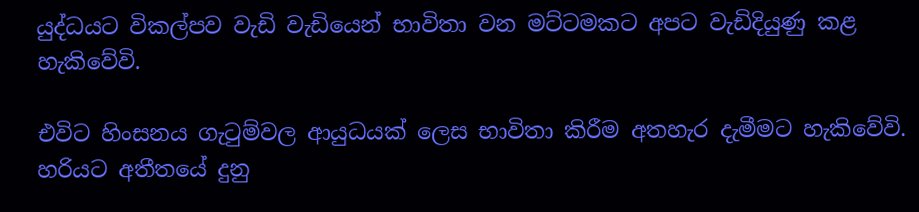යුද්ධයට විකල්පව වැඩි වැඩියෙන් භාවිතා වන මට්ටමකට අපට වැඩිදියුණු කළ හැකිවේවි.

එවිට හිංසනය ගැටුම්වල ආයුධයක් ලෙස භාවිතා කිරීම අතහැර දැමීමට හැකිවේවි. හරියට අතීතයේ දුනු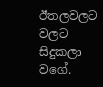ඊතලවලට වලට සිදුකලා වගේ.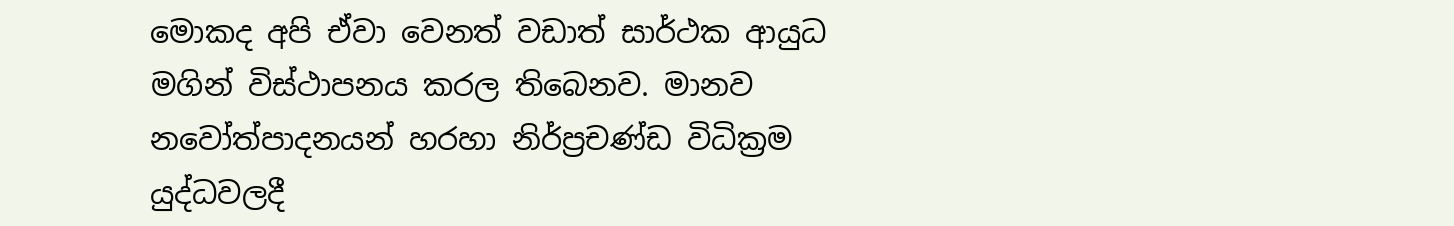මොකද අපි ඒවා වෙනත් වඩාත් සාර්ථක ආයුධ මගින් විස්ථාපනය කරල තිබෙනව. මානව නවෝත්පාදනයන් හරහා නිර්ප්‍රචණ්ඩ විධික්‍රම යුද්ධවලදී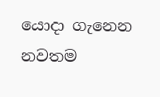යොදා ගැනෙන නවතම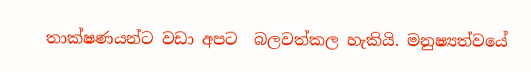තාක්ෂණයන්ට වඩා අපට  බලවත්කල හැකියි. මනුෂ්‍යත්වයේ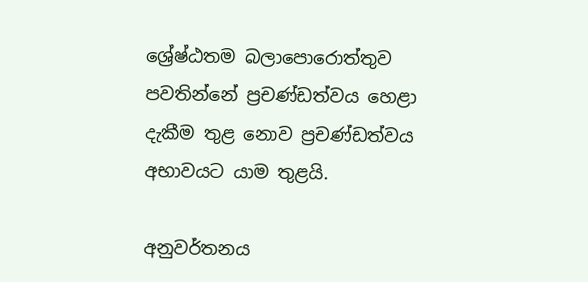ශ්‍රේෂ්ඨතම බලාපොරොත්තුව පවතින්නේ ප්‍රචණ්ඩත්වය හෙළා දැකීම තුළ නොව ප්‍රචණ්ඩත්වය අභාවයට යාම තුළයි.

අනුවර්තනය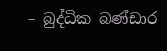– බුද්ධික බණ්ඩාර